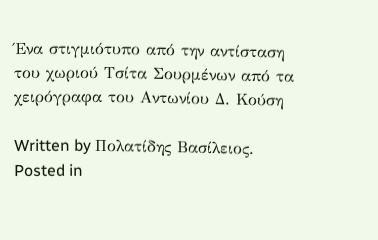Ένα στιγμιότυπο από την αντίσταση του χωριού Τσίτα Σουρμένων από τα χειρόγραφα του Αντωνίου Δ. Κούση

Written by Πολατίδης Βασίλειος. Posted in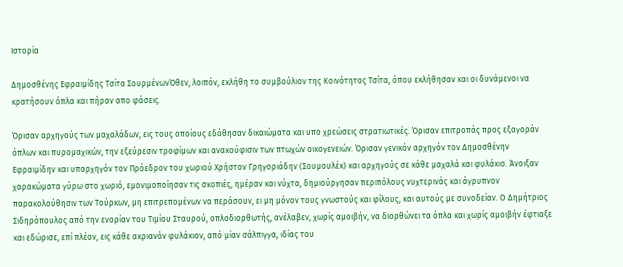Ιστορία

Δημοσθένης Εφραιμίδης Τσίτα ΣουρμένωνΌθεν, λοιπόν, εκλήθη το συμβούλιον της Κοινότητος Τσίτα, όπου εκλήθησαν και οι δυνάμενοι να κρατήσουν όπλα και πήραν απο φάσεις.

Όρισαν αρχηγούς των μαχαλάδων, εις τους οποίους εδόθησαν δικαιώματα και υπο χρεώσεις στρατιωτικές. Όρισαν επιτροπάς προς εξαγοράν όπλων και πυρομαχικών, την εξεύρεσιν τροφίμων και ανακούφισιν των πτωχών οικογενειών. Όρισαν γενικόν αρχηγόν τον Δημοσθένην Εφραιμίδην και υπαρχηγόν τον Πρόεδρον του χωριού Χρήστον Γρηγοριάδην (Σουμουλέκ) και αρχηγούς σε κάθε μαχαλά και φυλάκιο. Άνοιξαν χαρακώματα γύρω στο χωριό, εμονιμοποίησαν τις σκοπιές, ημέραν και νύχτα, δημιούργησαν περιπόλους νυχτερινάς και άγρυπνον παρακολούθησιν των Τούρκων, μη επιτρεπομένων να περάσουν, ει μη μόνον τους γνωστούς και φίλους, και αυτούς με συνοδείαν. Ο Δημήτριος Σιδηρόπουλος από την ενορίαν του Τιμίου Σταυρού, οπλοδιορθωτής, ανέλαβεν, χωρίς αμοιβήν, να διορθώνει τα όπλα και χωρίς αμοιβήν έφτιαξε και εδώρισε, επί πλέον, εις κάθε ακριανόν φυλάκιον, από μίαν σάλπιγγα, ιδίας του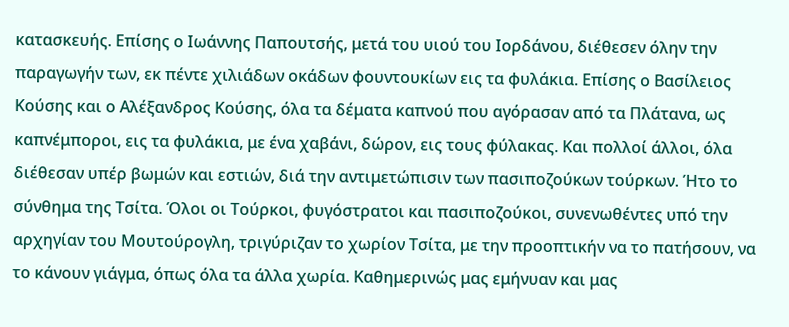κατασκευής. Επίσης ο Ιωάννης Παπουτσής, μετά του υιού του Ιορδάνου, διέθεσεν όλην την παραγωγήν των, εκ πέντε χιλιάδων οκάδων φουντουκίων εις τα φυλάκια. Επίσης ο Βασίλειος Κούσης και ο Αλέξανδρος Κούσης, όλα τα δέματα καπνού που αγόρασαν από τα Πλάτανα, ως καπνέμποροι, εις τα φυλάκια, με ένα χαβάνι, δώρον, εις τους φύλακας. Και πολλοί άλλοι, όλα διέθεσαν υπέρ βωμών και εστιών, διά την αντιμετώπισιν των πασιποζούκων τούρκων. Ήτο το σύνθημα της Τσίτα. Όλοι οι Τούρκοι, φυγόστρατοι και πασιποζούκοι, συνενωθέντες υπό την αρχηγίαν του Μουτούρογλη, τριγύριζαν το χωρίον Τσίτα, με την προοπτικήν να το πατήσουν, να το κάνουν γιάγμα, όπως όλα τα άλλα χωρία. Καθημερινώς μας εμήνυαν και μας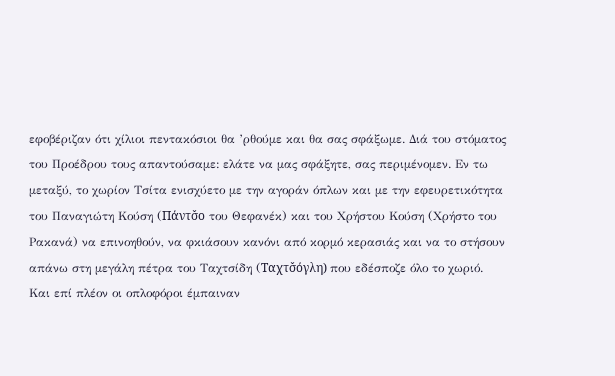εφοβέριζαν ότι χίλιοι πεντακόσιοι θα ’ρθούμε και θα σας σφάξωμε. Διά του στόματος του Προέδρου τους απαντούσαμε: ελάτε να μας σφάξητε, σας περιμένομεν. Εν τω μεταξύ, το χωρίον Τσίτα ενισχύετο με την αγοράν όπλων και με την εφευρετικότητα του Παναγιώτη Κούση (Πάντσ̌ο του Θεφανέκ) και του Χρήστου Κούση (Χρήστο του Ρακανά) να επινοηθούν, να φκιάσουν κανόνι από κορμό κερασιάς και να το στήσουν απάνω στη μεγάλη πέτρα του Ταχτσίδη (Ταχτσ̌όγλη) που εδέσποζε όλο το χωριό. Και επί πλέον οι οπλοφόροι έμπαιναν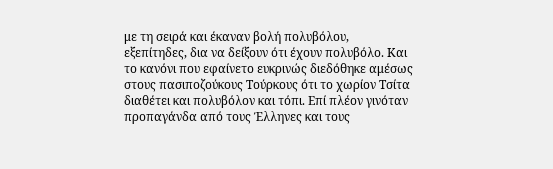με τη σειρά και έκαναν βολή πολυβόλου, εξεπίτηδες, δια να δείξουν ότι έχουν πολυβόλο. Και το κανόνι που εφαίνετο ευκρινώς διεδόθηκε αμέσως στους πασιποζούκους Τούρκους ότι το χωρίον Τσίτα διαθέτει και πολυβόλον και τόπι. Επί πλέον γινόταν προπαγάνδα από τους Έλληνες και τους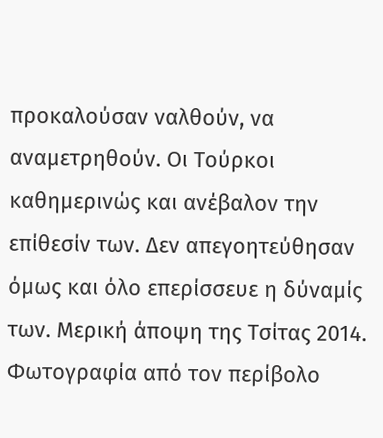προκαλούσαν ναλθούν, να αναμετρηθούν. Οι Τούρκοι καθημερινώς και ανέβαλον την επίθεσίν των. Δεν απεγοητεύθησαν όμως και όλο επερίσσευε η δύναμίς των. Μερική άποψη της Τσίτας 2014. Φωτογραφία από τον περίβολο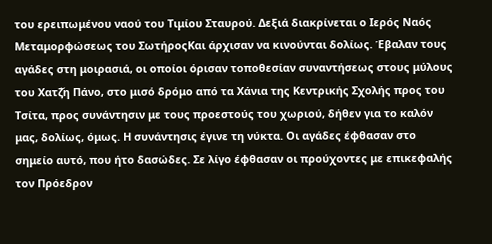του ερειπωμένου ναού του Τιμίου Σταυρού. Δεξιά διακρίνεται ο Ιερός Ναός Μεταμορφώσεως του ΣωτήροςΚαι άρχισαν να κινούνται δολίως. Έβαλαν τους αγάδες στη μοιρασιά, οι οποίοι όρισαν τοποθεσίαν συναντήσεως στους μύλους του Χατζ̌η Πάνο, στο μισό δρόμο από τα Χάνια της Κεντρικής Σχολής προς του Τσίτα, προς συνάντησιν με τους προεστούς του χωριού, δήθεν για το καλόν μας, δολίως, όμως. Η συνάντησις έγινε τη νύκτα. Οι αγάδες έφθασαν στο σημείο αυτό, που ήτο δασώδες. Σε λίγο έφθασαν οι προύχοντες με επικεφαλής τον Πρόεδρον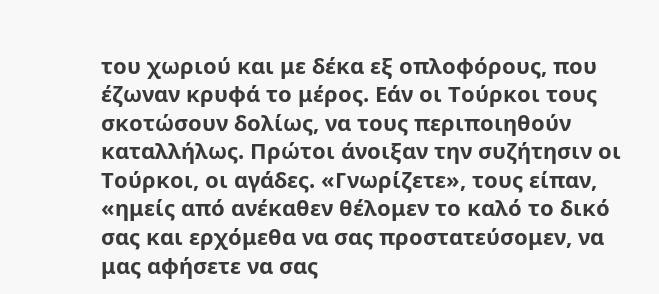του χωριού και με δέκα εξ οπλοφόρους, που έζωναν κρυφά το μέρος. Εάν οι Τούρκοι τους σκοτώσουν δολίως, να τους περιποιηθούν καταλλήλως. Πρώτοι άνοιξαν την συζήτησιν οι Τούρκοι, οι αγάδες. «Γνωρίζετε», τους είπαν, «ημείς από ανέκαθεν θέλομεν το καλό το δικό σας και ερχόμεθα να σας προστατεύσομεν, να μας αφήσετε να σας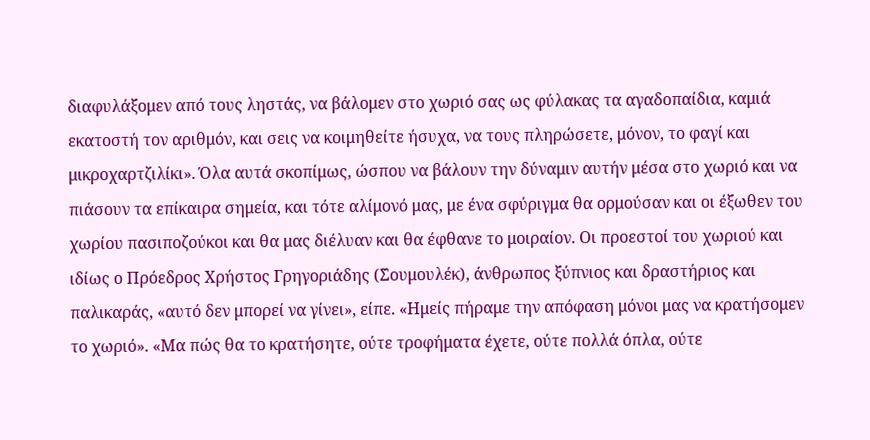διαφυλάξομεν από τους ληστάς, να βάλομεν στο χωριό σας ως φύλακας τα αγαδοπαίδια, καμιά εκατοστή τον αριθμόν, και σεις να κοιμηθείτε ήσυχα, να τους πληρώσετε, μόνον, το φαγί και μικροχαρτζιλίκι». Όλα αυτά σκοπίμως, ώσπου να βάλουν την δύναμιν αυτήν μέσα στο χωριό και να πιάσουν τα επίκαιρα σημεία, και τότε αλίμονό μας, με ένα σφύριγμα θα ορμούσαν και οι έξωθεν του χωρίου πασιποζούκοι και θα μας διέλυαν και θα έφθανε το μοιραίον. Οι προεστοί του χωριού και ιδίως ο Πρόεδρος Χρήστος Γρηγοριάδης (Σ̌ουμουλέκ), άνθρωπος ξύπνιος και δραστήριος και παλικαράς, «αυτό δεν μπορεί να γίνει», είπε. «Ημείς πήραμε την απόφαση μόνοι μας να κρατήσομεν το χωριό». «Μα πώς θα το κρατήσητε, ούτε τροφήματα έχετε, ούτε πολλά όπλα, ούτε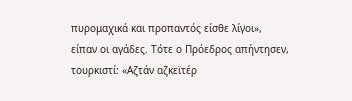πυρομαχικά και προπαντός είσθε λίγοι», είπαν οι αγάδες. Τότε ο Πρόεδρος απήντησεν, τουρκιστί: «Αζτάν αζκεϊτέρ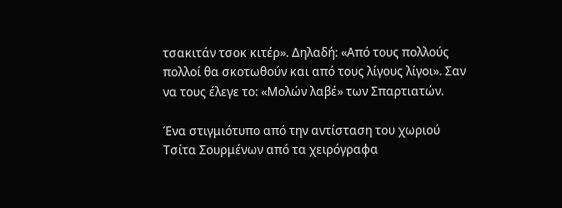τσακιτάν τσοκ κιτέρ». Δηλαδή: «Από τους πολλούς πολλοί θα σκοτωθούν και από τους λίγους λίγοι». Σαν να τους έλεγε το: «Μολών λαβέ» των Σπαρτιατών.

Ένα στιγμιότυπο από την αντίσταση του χωριού Τσίτα Σουρμένων από τα χειρόγραφα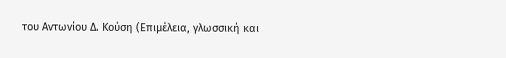του Αντωνίου Δ. Κούση (Επιμέλεια, γλωσσική και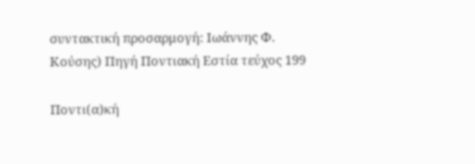συντακτική προσαρμογή: Ιωάννης Φ. Κούσης) Πηγή Ποντιακή Εστία τεύχος 199

Ποντι(α)κή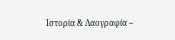Ιστορία & Λαογραφία –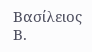Βασίλειος Β.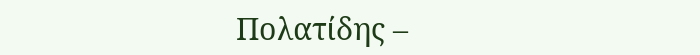Πολατίδης –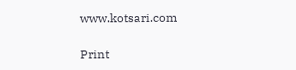www.kotsari.com

Print